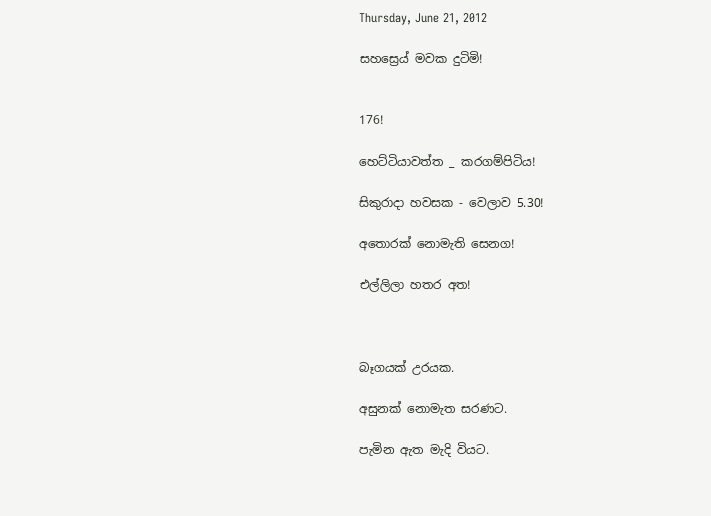Thursday, June 21, 2012

සහස්‍රෙය් මවක දුටිමි!


176!

හෙට්ටියාවත්ත _ කරගම්පිටිය!

සිකුරාදා හවසක - වෙලාව 5.30!

අතොරක් නොමැති සෙනග!

එල්ලිලා හතර අත!



බෑගයක් උරයක.

අසුනක් නොමැත සරණට.

පැමින ඇත මැදි වියට.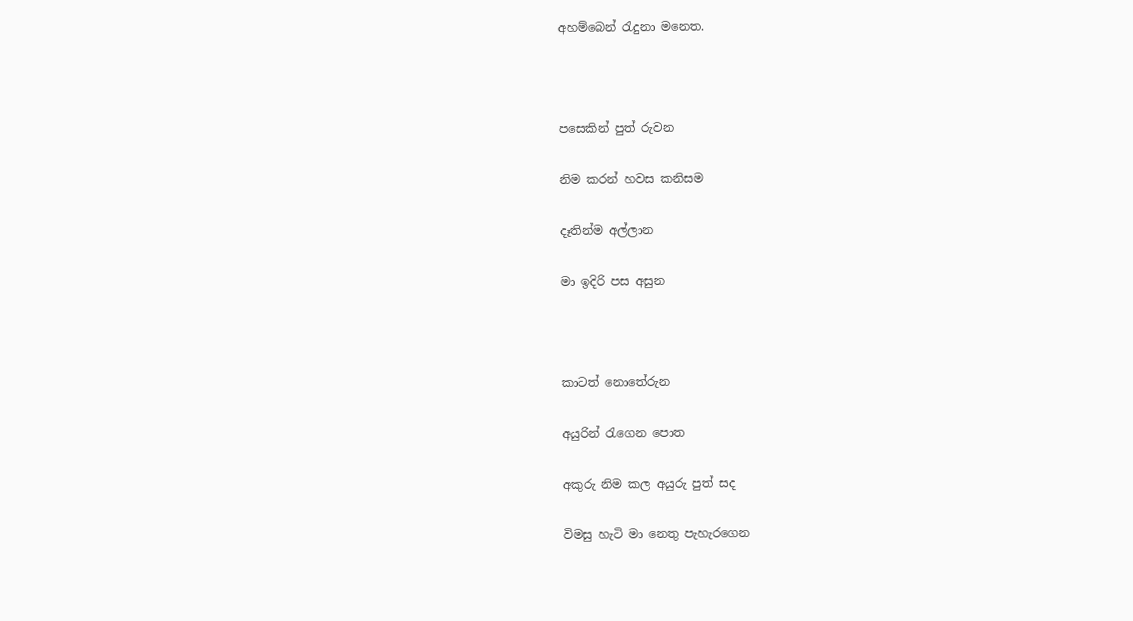අහම්බෙන් රැදුනා මනෙත.



පසෙකින් පුත් රුවන

නිම කරන් හවස කනිසම

දෑතින්ම අල්ලාන

මා ඉදිරි පස අසුන



කාටත් නොතේරුන

අයුරින් රැගෙන පොත

අකුරු නිම කල අයුරු පුත් සද

විමසු හැටි මා නෙතු පැහැරගෙන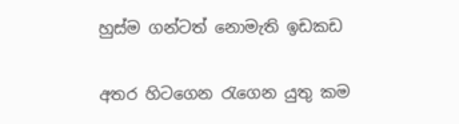හුස්ම ගන්ටත් නොමැති ඉඩකඩ

අතර හිටගෙන රැගෙන යුතු කම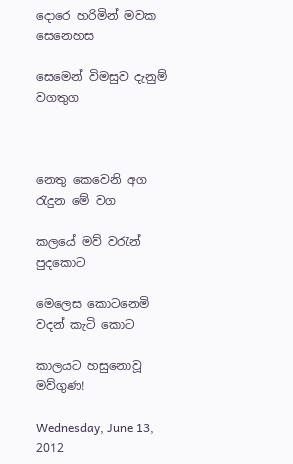දොරෙ හරිමින් මවක සෙනෙහස

සෙමෙන් විමසුව දැනුම් වගතුග



නෙතු කෙවෙනි අග රැදුන මේ වග

කලයේ මව් වරැන් පුදකොට

මෙලෙස කොටනෙමි වදන් කැටි කොට

කාලයට හසුනොවූ මව්ගුණ!

Wednesday, June 13, 2012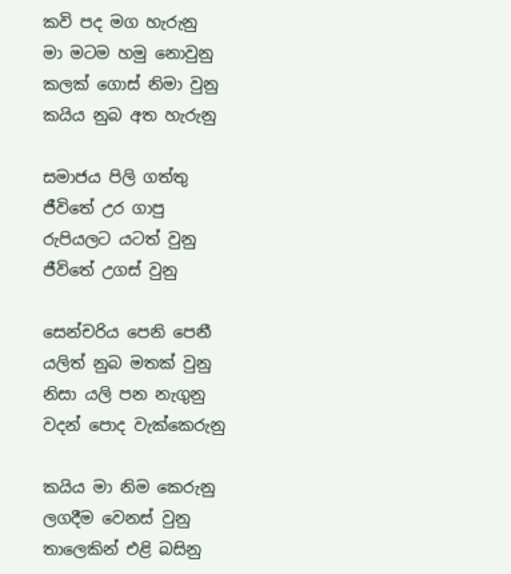කවි පද මග හැරුනු
මා මටම හමු නොවුනු
කලක් ගොස් නිමා වුනු
කයිය නුබ අත හැරුනු

සමාජය පිලි ගත්තු
ජීවිතේ උර ගාපු
රුපියලට යටත් වුනු
ජීවිතේ උගස් වුනු

සෙන්චරිය පෙනි පෙනී
යලිත් නුබ මතක් වුනු
නිසා යලි පන නැගුනු
වදන් පොද වැක්කෙරුනු

කයිය මා නිම කෙරුනු
ලගදීම වෙනස් වුනු
තාලෙකින් එළි බසිනු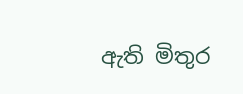ඇති මිතුර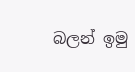බලන් ඉමු